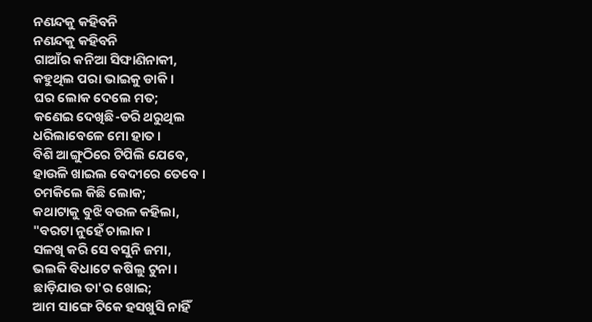ନଣନ୍ଦକୁ କହିବନି
ନଣନ୍ଦକୁ କହିବନି
ଗାଆଁର କନିଆ ସିଙ୍ଘାଣିନାକୀ,
କହୁଥିଲ ପରା ଭାଇକୁ ଡାକି ।
ଘର ଲୋକ ଦେଲେ ମତ;
କଣେଇ ଦେଖିଛି-ଡରି ଥରୁଥିଲ
ଧରିଲାବେଳେ ମୋ ହାତ ।
ବିଶି ଆଙ୍ଗୁଠିରେ ଟିପିଲି ଯେବେ,
ହାଉଳି ଖାଇଲ ବେଦୀରେ ତେବେ ।
ଚମକିଲେ କିଛି ଲୋକ;
କଥାଟାକୁ ବୁଝି ବଉଳ କହିଲା,
"ବରଟା ନୁହେଁ ଚାଲାକ ।
ସଳଖି କରି ସେ ବସୁନି ଜମା,
ଭଲକି ବିଧାଟେ କଷିଲୁ ଟୁନା ।
ଛାଡ଼ିଯାଉ ତା'ର ଖୋଇ;
ଆମ ସାଙ୍ଗେ ଟିକେ ହସଖୁସି ନାହିଁ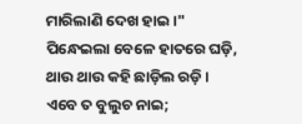ମାରିଲାଣି ଦେଖ ହାଇ ।"
ପିନ୍ଧେଇଲା ବେଳେ ହାତରେ ଘଡ଼ି,
ଥାଉ ଥାଉ କହି ଛାଡ଼ିଲ ରଡ଼ି ।
ଏବେ ତ ବୁଲୁଚ ନାଇ;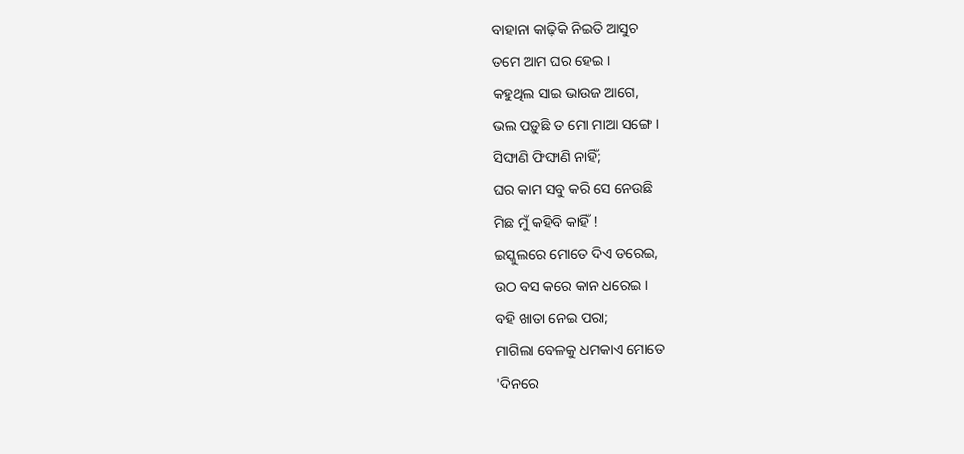ବାହାନା କାଢ଼ିକି ନିଇତି ଆସୁଚ
ତମେ ଆମ ଘର ହେଇ ।
କହୁଥିଲ ସାଇ ଭାଉଜ ଆଗେ,
ଭଲ ପଡ଼ୁଛି ତ ମୋ ମାଆ ସଙ୍ଗେ ।
ସିଙ୍ଘାଣି ଫିଙ୍ଘାଣି ନାହିଁ;
ଘର କାମ ସବୁ କରି ସେ ନେଉଛି
ମିଛ ମୁଁ କହିବି କାହିଁ !
ଇସ୍କୁଲରେ ମୋତେ ଦିଏ ଡରେଇ,
ଉଠ ବସ କରେ କାନ ଧରେଇ ।
ବହି ଖାତା ନେଇ ପରା;
ମାଗିଲା ବେଳକୁ ଧମକାଏ ମୋତେ
'ଦିନରେ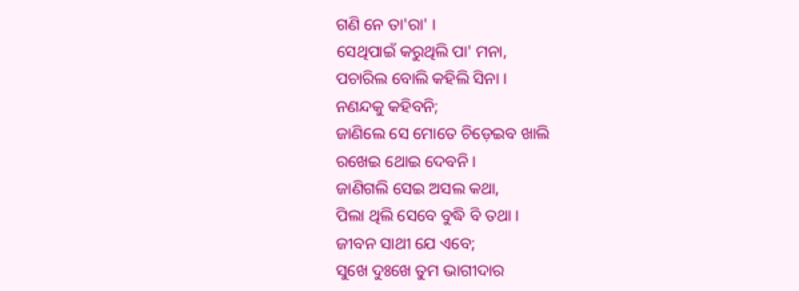ଗଣି ନେ ତା'ରା' ।
ସେଥିପାଇଁ କରୁଥିଲି ପା' ମନା,
ପଚାରିଲ ବୋଲି କହିଲି ସିନା ।
ନଣନ୍ଦକୁ କହିବନି;
ଜାଣିଲେ ସେ ମୋତେ ଚିଡ଼େଇବ ଖାଲି
ରଖେଇ ଥୋଇ ଦେବନି ।
ଜାଣିଗଲି ସେଇ ଅସଲ କଥା,
ପିଲା ଥିଲି ସେବେ ବୁଦ୍ଧି ବି ତଥା ।
ଜୀବନ ସାଥୀ ଯେ ଏବେ;
ସୁଖେ ଦୁଃଖେ ତୁମ ଭାଗୀଦାର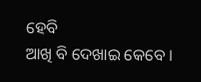ହେବି
ଆଖି ବି ଦେଖାଇ କେବେ ।